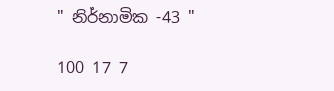" නිර්නාමික -43 "

100 17 7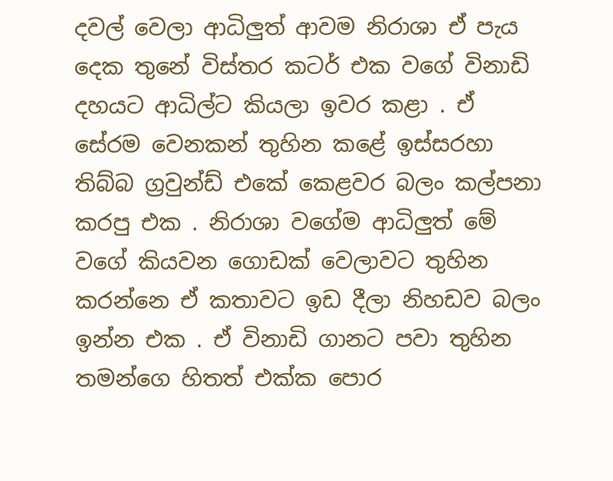දවල් වෙලා ආධිලුත් ආවම නිරාශා ඒ පැය දෙක තුනේ විස්තර කටර් එක වගේ විනාඩි දහයට ආධිල්‍ට කියලා ඉවර කළා . ඒ සේරම වෙනකන් තුහින කළේ ඉස්සරහා තිබ්බ ග්‍රවුන්ඩ් එකේ කෙළවර බලං කල්පනා කරපු එක . නිරාශා වගේම ආධිලුත් මේ වගේ කියවන ගොඩක් වෙලාවට තුහින කරන්නෙ ඒ කතාවට ඉඩ දීලා නිහඩව බලං ඉන්න එක . ඒ විනාඩි ගානට පවා තුහින තමන්ගෙ හිතත් එක්ක පොර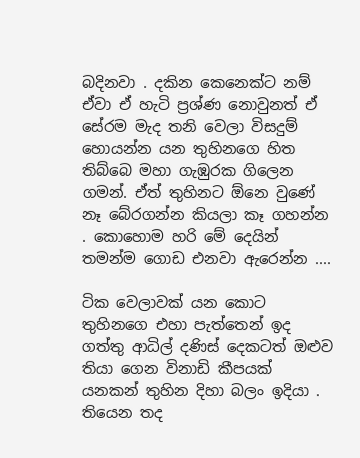බදිනවා . දකින කෙනෙක්ට නම් ඒවා ඒ හැටි ප්‍රශ්ණ නොවුනත් ඒ සේරම මැද තනි වෙලා විසදුම් හොයන්න යන තුහිනගෙ හිත තිබ්බෙ මහා ගැඹුරක ගිලෙන ගමන්. ඒත් තුහිනට ඕනෙ වුණේ නෑ බේරගන්න කියලා කෑ ගහන්න . කොහොම හරි මේ දෙයින් තමන්ම ගොඩ එනවා ඇරෙන්න ....

ටික වෙලාවක් යන කොට තුහිනගෙ එහා පැත්තෙන් ඉද ගත්තු ආධිල් දණිස් දෙකටත් ඔළුව තියා ගෙන විනාඩි කීපයක් යනකන් තුහින දිහා බලං ඉදියා . තියෙන තද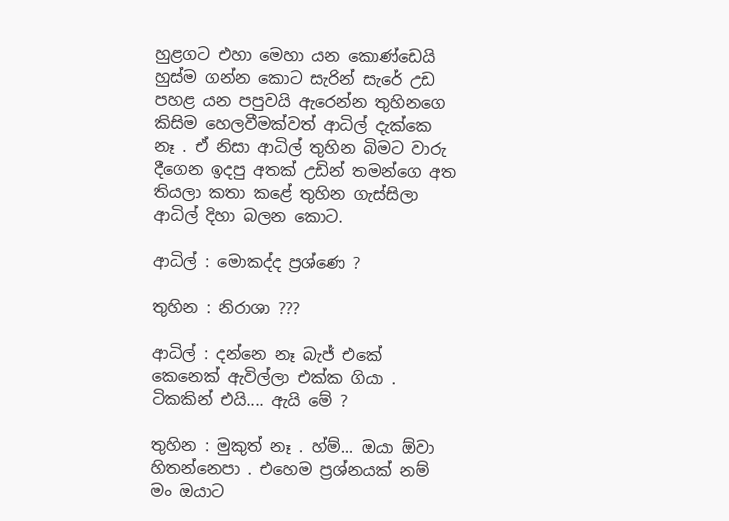හුළගට එහා මෙහා යන කොණ්ඩෙයි හුස්ම ගන්න කොට සැරින් සැරේ උඩ පහළ යන පපුවයි ඇරෙන්න තුහිනගෙ කිසිම හෙලවීමක්වත් ආධිල් දැක්කෙ නෑ . ඒ නිසා ආධිල් තුහින බිමට වාරු දීගෙන ඉදපු අතක් උඩින් තමන්ගෙ අත තියලා කතා කළේ තුහින ගැස්සිලා ආධිල් දිහා බලන කොට.

ආධිල් : මොකද්ද ප්‍රශ්ණෙ ?

තුහින : නිරාශා ???

ආධිල් : දන්නෙ නෑ බැජ් එකේ කෙනෙක් ඇවිල්ලා එක්ක ගියා . ටිකකින් එයි.... ඇයි මේ ?

තුහින : මුකුත් නෑ . හ්ම්... ඔයා ඕවා හිතන්නෙපා . එහෙම ප්‍රශ්නයක් නම් මං ඔයාට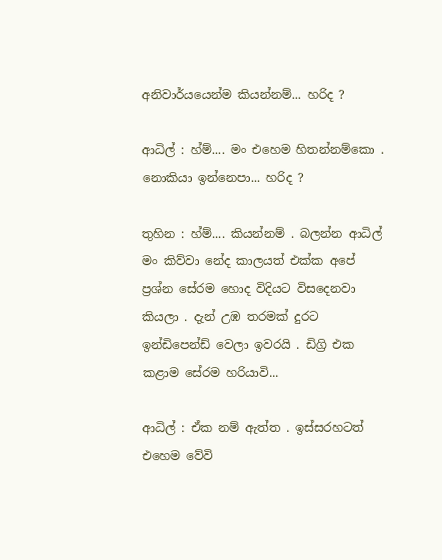අනිවාර්යයෙන්ම කියන්නම්... හරිද ?

ආධිල් : හ්ම්.... මං එහෙම හිතන්නම්කො . නොකියා ඉන්නෙපා... හරිද ?

තුහින : හ්ම්.... කියන්නම් . බලන්න ආධිල් මං කිව්වා නේද කාලයත් එක්ක අපේ ප්‍රශ්න සේරම හොද විදියට විසදෙනවා කියලා . දැන් උඹ තරමක් දුරට ඉන්ඩිපෙන්ඩ් වෙලා ඉවරයි . ඩිග්‍රි එක කළාම සේරම හරියාවි...

ආධිල් : ඒක නම් ඇත්ත . ඉස්සරහටත් එහෙම වේවි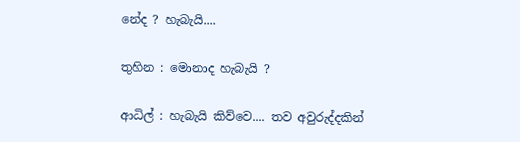නේද ? හැබැයි....

තුහින : මොනාද හැබැයි ?

ආධිල් : හැබැයි කිව්වෙ.... තව අවුරුද්දකින්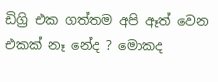ඩිග්‍රි එක ගත්තම අපි ඈත් වෙන එකක් නෑ නේද ? මොකද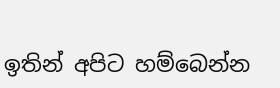ඉතින් අපිට හම්බෙන්න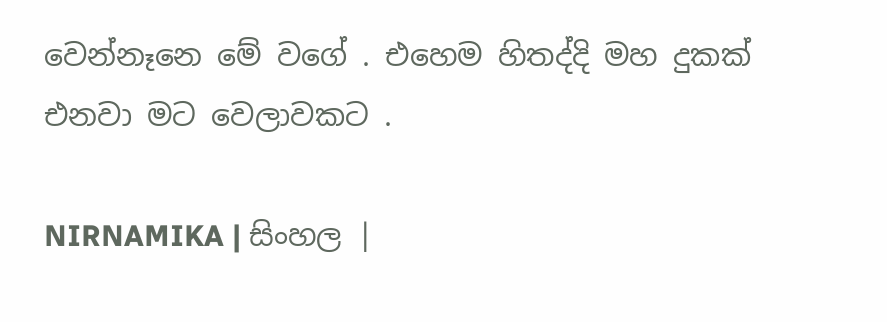වෙන්නෑනෙ මේ වගේ . එහෙම හිතද්දි මහ දුකක් එනවා මට වෙලාවකට .

NIRNAMIKA | සිංහල |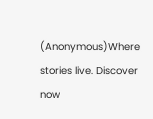(Anonymous)Where stories live. Discover now